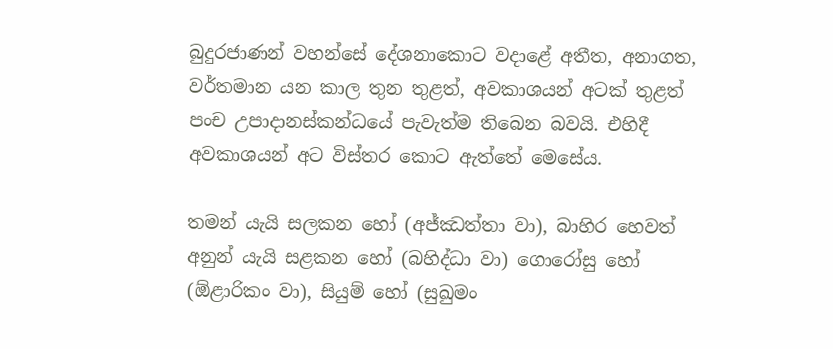බුදුරජාණන් වහන්සේ දේශනාකොට වදාළේ අතීත, අනාගත, වර්තමාන යන කාල තුන තුළත්, අවකාශයන් අටක් තුළත් පංච උපාදානස්කන්ධයේ පැවැත්ම තිබෙන බවයි. එහිදී අවකාශයන් අට විස්තර කොට ඇත්තේ මෙසේය.

තමන් යැයි සලකන හෝ (අජ්ඣත්තා වා), බාහිර හෙවත් අනුන් යැයි සළකන හෝ (බහිද්ධා වා) ගොරෝසු හෝ (ඕළාරිකං වා), සියුම් හෝ (සුඛුමං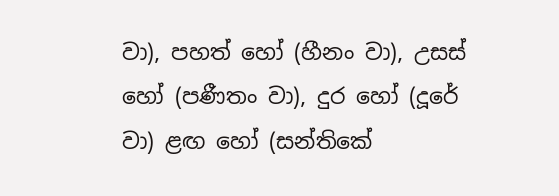වා), පහත් හෝ (හීනං වා), උසස් හෝ (පණීතං වා), දුර හෝ (දූරේ වා) ළඟ හෝ (සන්තිකේ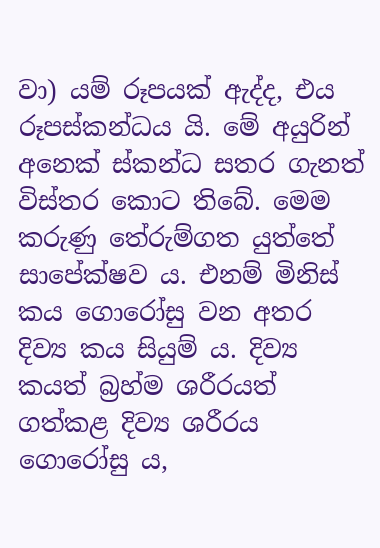වා) යම් රූපයක් ඇද්ද, එය රූපස්කන්ධය යි. මේ අයුරින් අනෙක් ස්කන්ධ සතර ගැනත් විස්තර කොට තිබේ. මෙම කරුණු තේරුම්ගත යුත්තේ සාපේක්ෂව ය. එනම් මිනිස් කය ගොරෝසු වන අතර දිව්‍ය කය සියුම් ය. දිව්‍ය කයත් බ්‍රහ්ම ශරීරයත් ගත්කළ දිව්‍ය ශරීරය ගොරෝසු ය,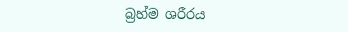බ්‍රහ්ම ශරීරය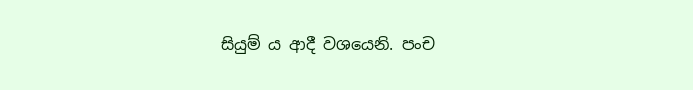සියුම් ය ආදී වශයෙනි. පංච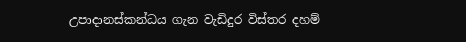උපාදානස්කන්ධය ගැන වැඩිදුර විස්තර දහම්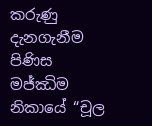කරුණු දැනගැනීම පිණිස මජ්ඣිම නිකායේ “චූල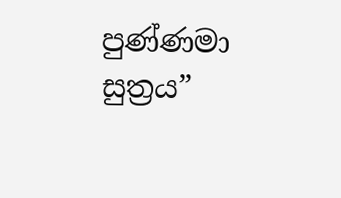පුණ්ණමා සුත්‍රය”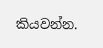කියවන්න.